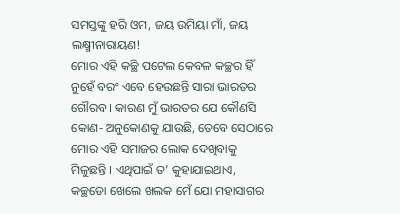ସମସ୍ତଙ୍କୁ ହରି ଓମ, ଜୟ ଉମିୟା ମାଁ, ଜୟ ଲକ୍ଷ୍ମୀନାରାୟଣ!
ମୋର ଏହି କଚ୍ଛି ପଟେଲ କେବଳ କଚ୍ଛର ହିଁ ନୁହେଁ ବରଂ ଏବେ ହେଉଛନ୍ତି ସାରା ଭାରତର ଗୌରବ । କାରଣ ମୁଁ ଭାରତର ଯେ କୌଣସି କୋଣ- ଅନୁକୋଣକୁ ଯାଉଛି, ତେବେ ସେଠାରେ ମୋର ଏହି ସମାଜର ଲୋକ ଦେଖିବାକୁ ମିଳୁଛନ୍ତି । ଏଥିପାଇଁ ତ’ କୁହାଯାଇଥାଏ, କଚ୍ଛଡୋ ଖେଲେ ଖଲକ ମେଁ ଯୋ ମହାସାଗର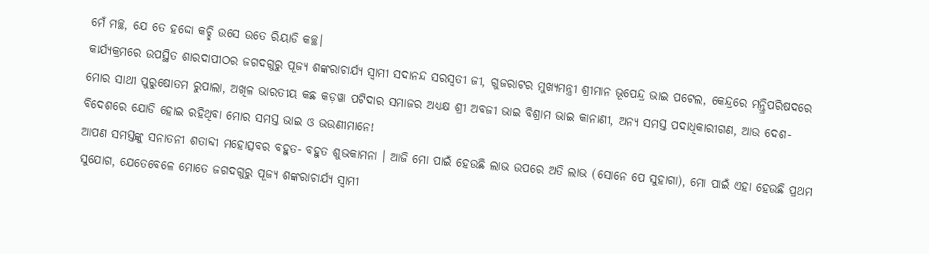ମେଁ ମଚ୍ଛ, ଯେ ତେ ହଦ୍ଦୋ କଚ୍ଛି ଉସେ ଉତେ ରିୟାଡି କଚ୍ଛ।
କାର୍ଯ୍ୟକ୍ରମରେ ଉପସ୍ଥିତ ଶାରଦାପୀଠର ଜଗଦଗୁରୁ ପୂଜ୍ୟ ଶଙ୍କରାଚାର୍ଯ୍ୟ ସ୍ୱାମୀ ସଦାନନ୍ଦ ସରସ୍ୱତୀ ଜୀ, ଗୁଜରାଟର ମୁଖ୍ୟମନ୍ତ୍ରୀ ଶ୍ରୀମାନ ଭୂପେନ୍ଦ୍ର ଭାଇ ପଟେଲ, କେନ୍ଦ୍ରରେ ମନ୍ତ୍ରିପରିଷଦରେ ମୋର ସାଥୀ ପୁରୁଷୋତମ ରୁପାଲା, ଅଖିଳ ଭାରତୀୟ କଛ କଡ଼ୱା ପଟିଦାର ସମାଜର ଅଧ୍ୟକ୍ଷ ଶ୍ରୀ ଅବଜୀ ଭାଇ ବିଶ୍ରାମ ଭାଇ କାନାଣୀ, ଅନ୍ୟ ସମସ୍ତ ପଦାଧିକାରୀଗଣ, ଆଉ ଦେଶ-ବିଦେଶରେ ଯୋଡି ହୋଇ ରହିଥିବା ମୋର ସମସ୍ତ ଭାଇ ଓ ଭଉଣୀମାନେ!
ଆପଣ ସମସ୍ତଙ୍କୁ ସନାତନୀ ଶତାବ୍ଦୀ ମହୋତ୍ସବର ବହୁତ- ବହୁତ ଶୁଭକାମନା । ଆଜି ମୋ ପାଇଁ ହେଉଛି ଲାଭ ଉପରେ ଅତି ଲାଭ (ସୋନେ ପେ ସୁହାଗା), ମୋ ପାଇଁ ଏହା ହେଉଛି ପ୍ରଥମ ସୁଯୋଗ, ଯେତେବେଳେ ମୋତେ ଜଗଦଗୁରୁ ପୂଜ୍ୟ ଶଙ୍କରାଚାର୍ଯ୍ୟ ସ୍ୱାମୀ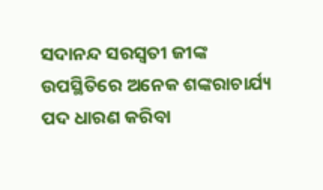ସଦାନନ୍ଦ ସରସ୍ୱତୀ ଜୀଙ୍କ ଉପସ୍ଥିତିରେ ଅନେକ ଶଙ୍କରାଚାର୍ଯ୍ୟ ପଦ ଧାରଣ କରିବା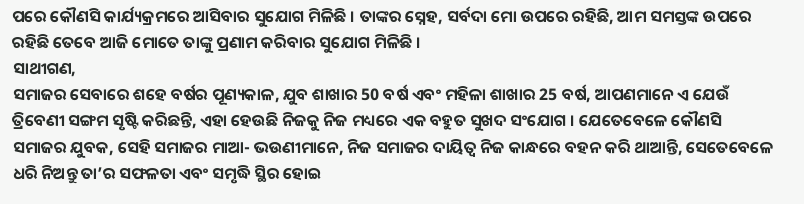ପରେ କୌଣସି କାର୍ଯ୍ୟକ୍ରମରେ ଆସିବାର ସୁଯୋଗ ମିଳିଛି । ତାଙ୍କର ସ୍ନେହ, ସର୍ବଦା ମୋ ଉପରେ ରହିଛି, ଆମ ସମସ୍ତଙ୍କ ଉପରେ ରହିଛି ତେବେ ଆଜି ମୋତେ ତାଙ୍କୁ ପ୍ରଣାମ କରିବାର ସୁଯୋଗ ମିଳିଛି ।
ସାଥୀଗଣ,
ସମାଜର ସେବାରେ ଶହେ ବର୍ଷର ପୂଣ୍ୟକାଳ, ଯୁବ ଶାଖାର 50 ବର୍ଷ ଏବଂ ମହିଳା ଶାଖାର 25 ବର୍ଷ, ଆପଣମାନେ ଏ ଯେଉଁ ତ୍ରିବେଣୀ ସଙ୍ଗମ ସୃଷ୍ଟି କରିଛନ୍ତି, ଏହା ହେଉଛି ନିଜକୁ ନିଜ ମଧ୍ୟରେ ଏକ ବହୁତ ସୁଖଦ ସଂଯୋଗ । ଯେତେବେଳେ କୌଣସି ସମାଜର ଯୁବକ, ସେହି ସମାଜର ମାଆ- ଭଉଣୀମାନେ, ନିଜ ସମାଜର ଦାୟିତ୍ୱ ନିଜ କାନ୍ଧରେ ବହନ କରି ଥାଆନ୍ତି, ସେତେବେଳେ ଧରି ନିଅନ୍ତୁ ତା’ର ସଫଳତା ଏବଂ ସମୃଦ୍ଧି ସ୍ଥିର ହୋଇ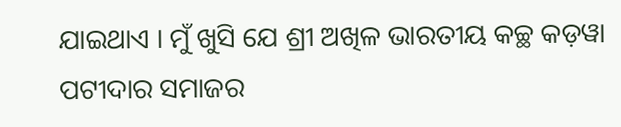ଯାଇଥାଏ । ମୁଁ ଖୁସି ଯେ ଶ୍ରୀ ଅଖିଳ ଭାରତୀୟ କଚ୍ଛ କଡ଼ୱା ପଟୀଦାର ସମାଜର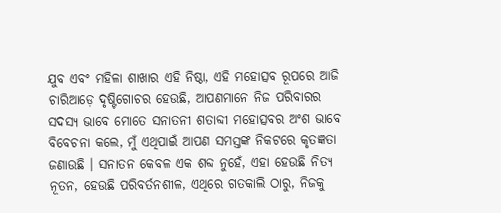ଯୁବ ଏବଂ ମହିଳା ଶାଖାର ଏହି ନିଷ୍ଠା, ଏହି ମହୋତ୍ସବ ରୂପରେ ଆଜି ଚାରିଆଡ଼େ ଦୃଷ୍ଟିଗୋଚର ହେଉଛି, ଆପଣମାନେ ନିଜ ପରିବାରର ସଦସ୍ୟ ଭାବେ ମୋତେ ସନାତନୀ ଶତାବ୍ଦୀ ମହୋତ୍ସବର ଅଂଶ ଭାବେ ବିବେଚନା କଲେ, ମୁଁ ଏଥିପାଇଁ ଆପଣ ସମସ୍ତଙ୍କ ନିକଟରେ କୃତଜ୍ଞତା ଜଣାଉଛି । ସନାତନ କେବଳ ଏକ ଶବ୍ଦ ନୁହେଁ, ଏହା ହେଉଛି ନିତ୍ୟ ନୂତନ, ହେଉଛି ପରିବର୍ତନଶୀଳ, ଏଥିରେ ଗତକାଲି ଠାରୁ, ନିଜକୁ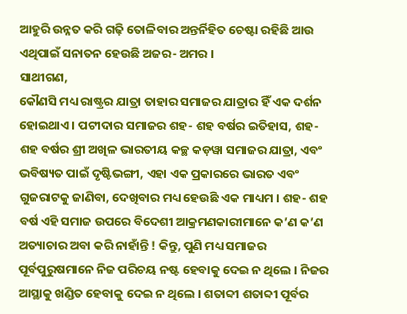ଆହୁରି ଉନ୍ନତ କରି ଗଢ଼ି ତୋଳିବାର ଅନ୍ତର୍ନିହିତ ଚେଷ୍ଟା ରହିଛି ଆଉ ଏଥିପାଇଁ ସନାତନ ହେଉଛି ଅଜର- ଅମର ।
ସାଥୀଗଣ,
କୌଣସି ମଧ୍ୟ ରାଷ୍ଟ୍ରର ଯାତ୍ରା ତାହାର ସମାଜର ଯାତ୍ରାର ହିଁ ଏକ ଦର୍ଶନ ହୋଇଥାଏ । ପଟୀଦାର ସମାଜର ଶହ- ଶହ ବର୍ଷର ଇତିହାସ, ଶହ- ଶହ ବର୍ଷର ଶ୍ରୀ ଅଖିଳ ଭାରତୀୟ କଚ୍ଛ କଡ଼ୱା ସମାଜର ଯାତ୍ରା, ଏବଂ ଭବିଷ୍ୟତ ପାଇଁ ଦୃଷ୍ଟିଭଙ୍ଗୀ, ଏହା ଏକ ପ୍ରକାରରେ ଭାରତ ଏବଂ ଗୁଜରାଟକୁ ଜାଣିବା, ଦେଖିବାର ମଧ୍ୟ ହେଉଛି ଏକ ମାଧ୍ୟମ । ଶହ- ଶହ ବର୍ଷ ଏହି ସମାଜ ଉପରେ ବିଦେଶୀ ଆକ୍ରମଣକାରୀମାନେ କ’ଣ କ’ଣ ଅତ୍ୟାଚାର ଅବା କରି ନାହାଁନ୍ତି ! କିନ୍ତୁ, ପୁଣି ମଧ୍ୟ ସମାଜର ପୂର୍ବପୁରୁଷମାନେ ନିଜ ପରିଚୟ ନଷ୍ଟ ହେବାକୁ ଦେଇ ନ ଥିଲେ । ନିଜର ଆସ୍ଥାକୁ ଖଣ୍ଡିତ ହେବାକୁ ଦେଇ ନ ଥିଲେ । ଶତାବ୍ଦୀ ଶତାବ୍ଦୀ ପୂର୍ବର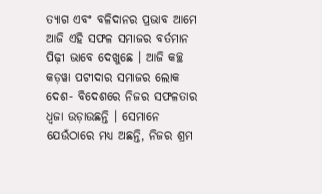ତ୍ୟାଗ ଏବଂ ବଳିଦାନର ପ୍ରଭାବ ଆମେ ଆଜି ଏହି ସଫଳ ସମାଜର ବର୍ତମାନ ପିଢ଼ୀ ଭାବେ ଦେଖୁଛେ । ଆଜି କଚ୍ଛ କଡ଼ୱା ପଟୀଦାର ସମାଜର ଲୋକ ଦେଶ- ବିଦେଶରେ ନିଜର ସଫଳତାର ଧ୍ୱଜା ଉଡ଼ାଉଛନ୍ତି । ସେମାନେ ଯେଉଁଠାରେ ମଧ୍ୟ ଅଛନ୍ତି, ନିଜର ଶ୍ରମ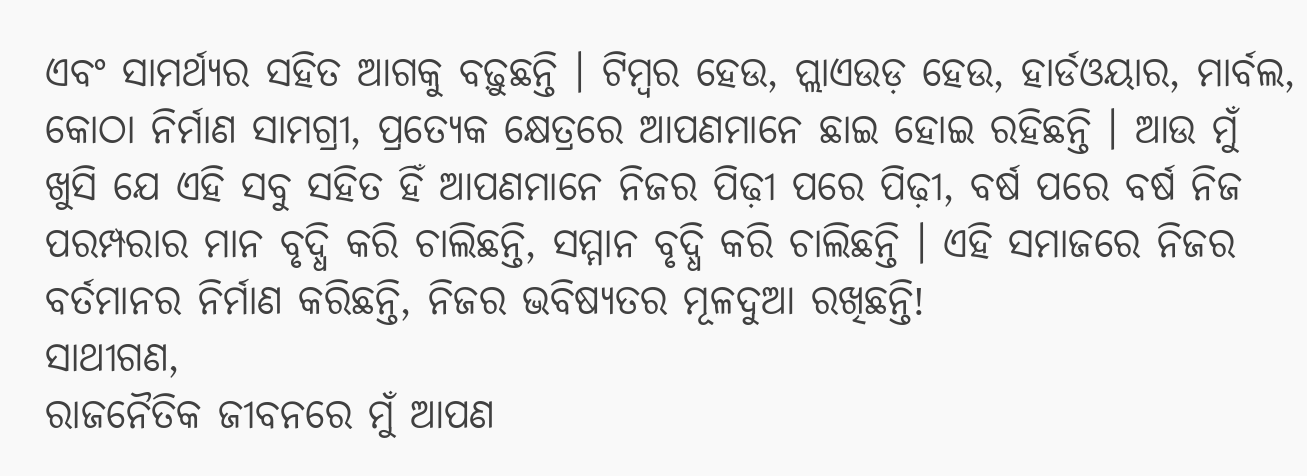ଏବଂ ସାମର୍ଥ୍ୟର ସହିତ ଆଗକୁ ବଢ଼ୁଛନ୍ତି । ଟିମ୍ବର ହେଉ, ପ୍ଲାଏଉଡ଼ ହେଉ, ହାର୍ଡଓୟାର, ମାର୍ବଲ, କୋଠା ନିର୍ମାଣ ସାମଗ୍ରୀ, ପ୍ରତ୍ୟେକ କ୍ଷେତ୍ରରେ ଆପଣମାନେ ଛାଇ ହୋଇ ରହିଛନ୍ତି । ଆଉ ମୁଁ ଖୁସି ଯେ ଏହି ସବୁ ସହିତ ହିଁ ଆପଣମାନେ ନିଜର ପିଢ଼ୀ ପରେ ପିଢ଼ୀ, ବର୍ଷ ପରେ ବର୍ଷ ନିଜ ପରମ୍ପରାର ମାନ ବୃଦ୍ଧି କରି ଚାଲିଛନ୍ତି, ସମ୍ମାନ ବୃଦ୍ଧି କରି ଚାଲିଛନ୍ତି । ଏହି ସମାଜରେ ନିଜର ବର୍ତମାନର ନିର୍ମାଣ କରିଛନ୍ତି, ନିଜର ଭବିଷ୍ୟତର ମୂଳଦୁଆ ରଖିଛନ୍ତି!
ସାଥୀଗଣ,
ରାଜନୈତିକ ଜୀବନରେ ମୁଁ ଆପଣ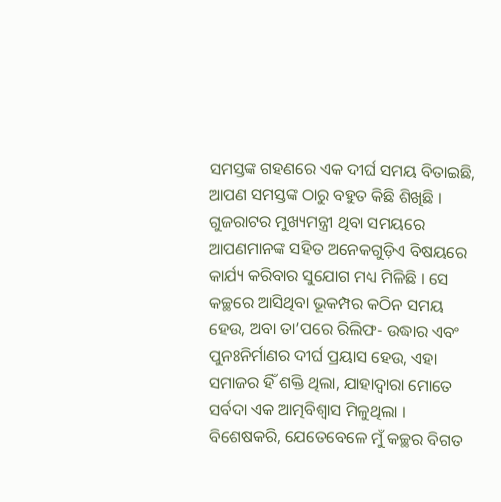ସମସ୍ତଙ୍କ ଗହଣରେ ଏକ ଦୀର୍ଘ ସମୟ ବିତାଇଛି, ଆପଣ ସମସ୍ତଙ୍କ ଠାରୁ ବହୁତ କିଛି ଶିଖିଛି । ଗୁଜରାଟର ମୁଖ୍ୟମନ୍ତ୍ରୀ ଥିବା ସମୟରେ ଆପଣମାନଙ୍କ ସହିତ ଅନେକଗୁଡ଼ିଏ ବିଷୟରେ କାର୍ଯ୍ୟ କରିବାର ସୁଯୋଗ ମଧ୍ୟ ମିଳିଛି । ସେ କଚ୍ଛରେ ଆସିଥିବା ଭୂକମ୍ପର କଠିନ ସମୟ ହେଉ, ଅବା ତା’ପରେ ରିଲିଫ- ଉଦ୍ଧାର ଏବଂ ପୁନଃନିର୍ମାଣର ଦୀର୍ଘ ପ୍ରୟାସ ହେଉ, ଏହା ସମାଜର ହିଁ ଶକ୍ତି ଥିଲା, ଯାହାଦ୍ୱାରା ମୋତେ ସର୍ବଦା ଏକ ଆତ୍ମବିଶ୍ୱାସ ମିଳୁଥିଲା । ବିଶେଷକରି, ଯେତେବେଳେ ମୁଁ କଚ୍ଛର ବିଗତ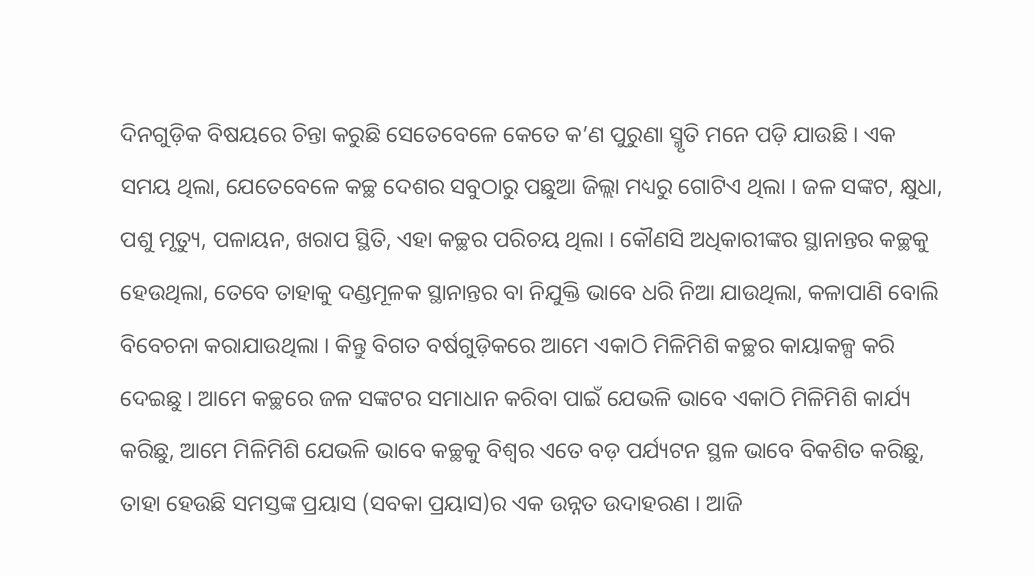ଦିନଗୁଡ଼ିକ ବିଷୟରେ ଚିନ୍ତା କରୁଛି ସେତେବେଳେ କେତେ କ’ଣ ପୁରୁଣା ସ୍ମୃତି ମନେ ପଡ଼ି ଯାଉଛି । ଏକ ସମୟ ଥିଲା, ଯେତେବେଳେ କଚ୍ଛ ଦେଶର ସବୁଠାରୁ ପଛୁଆ ଜିଲ୍ଲା ମଧ୍ୟରୁ ଗୋଟିଏ ଥିଲା । ଜଳ ସଙ୍କଟ, କ୍ଷୁଧା, ପଶୁ ମୃତ୍ୟୁ, ପଳାୟନ, ଖରାପ ସ୍ଥିତି, ଏହା କଚ୍ଛର ପରିଚୟ ଥିଲା । କୌଣସି ଅଧିକାରୀଙ୍କର ସ୍ଥାନାନ୍ତର କଚ୍ଛକୁ ହେଉଥିଲା, ତେବେ ତାହାକୁ ଦଣ୍ଡମୂଳକ ସ୍ଥାନାନ୍ତର ବା ନିଯୁକ୍ତି ଭାବେ ଧରି ନିଆ ଯାଉଥିଲା, କଳାପାଣି ବୋଲି ବିବେଚନା କରାଯାଉଥିଲା । କିନ୍ତୁ ବିଗତ ବର୍ଷଗୁଡ଼ିକରେ ଆମେ ଏକାଠି ମିଳିମିଶି କଚ୍ଛର କାୟାକଳ୍ପ କରି ଦେଇଛୁ । ଆମେ କଚ୍ଛରେ ଜଳ ସଙ୍କଟର ସମାଧାନ କରିବା ପାଇଁ ଯେଭଳି ଭାବେ ଏକାଠି ମିଳିମିଶି କାର୍ଯ୍ୟ କରିଛୁ, ଆମେ ମିଳିମିଶି ଯେଭଳି ଭାବେ କଚ୍ଛକୁ ବିଶ୍ୱର ଏତେ ବଡ଼ ପର୍ଯ୍ୟଟନ ସ୍ଥଳ ଭାବେ ବିକଶିତ କରିଛୁ, ତାହା ହେଉଛି ସମସ୍ତଙ୍କ ପ୍ରୟାସ (ସବକା ପ୍ରୟାସ)ର ଏକ ଉନ୍ନତ ଉଦାହରଣ । ଆଜି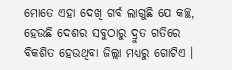ମୋତେ ଏହା ଦେଖି ଗର୍ବ ଲାଗୁଛି ଯେ କଚ୍ଛ, ହେଉଛି ଦେଶର ସବୁଠାରୁ ଦ୍ରୁତ ଗତିରେ ବିକଶିତ ହେଉଥିବା ଜିଲ୍ଲା ମଧ୍ୟରୁ ଗୋଟିଏ ।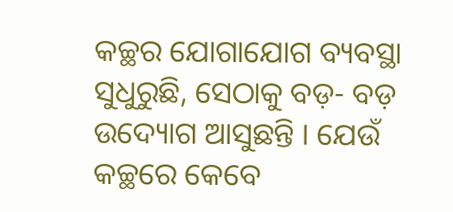କଚ୍ଛର ଯୋଗାଯୋଗ ବ୍ୟବସ୍ଥା ସୁଧୁରୁଛି, ସେଠାକୁ ବଡ଼- ବଡ଼ ଉଦ୍ୟୋଗ ଆସୁଛନ୍ତି । ଯେଉଁ କଚ୍ଛରେ କେବେ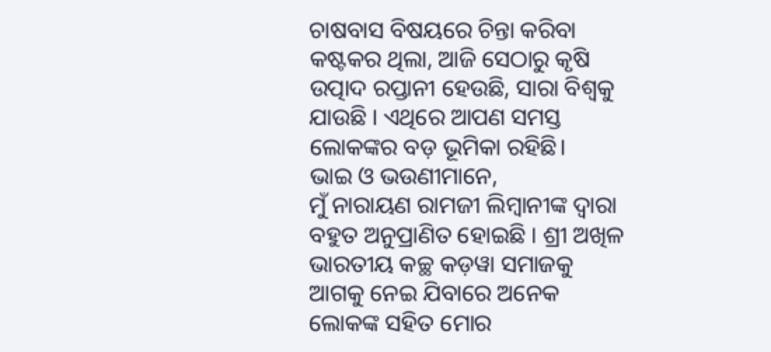ଚାଷବାସ ବିଷୟରେ ଚିନ୍ତା କରିବା କଷ୍ଟକର ଥିଲା, ଆଜି ସେଠାରୁ କୃଷି ଉତ୍ପାଦ ରପ୍ତାନୀ ହେଉଛି, ସାରା ବିଶ୍ୱକୁ ଯାଉଛି । ଏଥିରେ ଆପଣ ସମସ୍ତ ଲୋକଙ୍କର ବଡ଼ ଭୂମିକା ରହିଛି।
ଭାଇ ଓ ଭଉଣୀମାନେ,
ମୁଁ ନାରାୟଣ ରାମଜୀ ଲିମ୍ବାନୀଙ୍କ ଦ୍ୱାରା ବହୁତ ଅନୁପ୍ରାଣିତ ହୋଇଛି । ଶ୍ରୀ ଅଖିଳ ଭାରତୀୟ କଚ୍ଛ କଡ଼ୱା ସମାଜକୁ ଆଗକୁ ନେଇ ଯିବାରେ ଅନେକ ଲୋକଙ୍କ ସହିତ ମୋର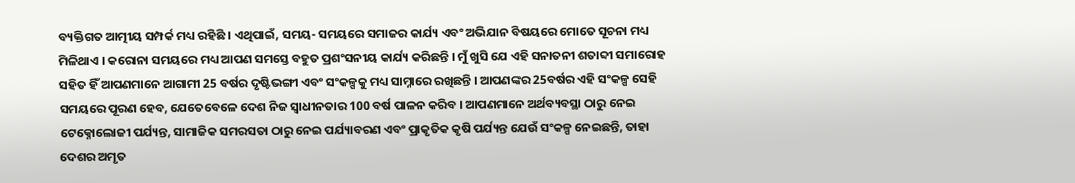ବ୍ୟକ୍ତିଗତ ଆତ୍ମୀୟ ସମ୍ପର୍କ ମଧ୍ୟ ରହିଛି । ଏଥିପାଇଁ, ସମୟ- ସମୟରେ ସମାଜର କାର୍ଯ୍ୟ ଏବଂ ଅଭିଯାନ ବିଷୟରେ ମୋତେ ସୂଚନା ମଧ୍ୟ ମିଳିଥାଏ । କରୋନା ସମୟରେ ମଧ୍ୟ ଆପଣ ସମସ୍ତେ ବହୁତ ପ୍ରଶଂସନୀୟ କାର୍ଯ୍ୟ କରିଛନ୍ତି । ମୁଁ ଖୁସି ଯେ ଏହି ସନାତନୀ ଶତାବ୍ଦୀ ସମାରୋହ ସହିତ ହିଁ ଆପଣମାନେ ଆଗାମୀ 25 ବର୍ଷର ଦୃଷ୍ଟିଭଙ୍ଗୀ ଏବଂ ସଂକଳ୍ପକୁ ମଧ୍ୟ ସାମ୍ନାରେ ରଖିଛନ୍ତି । ଆପଣଙ୍କର 25ବର୍ଷର ଏହି ସଂକଳ୍ପ ସେହି ସମୟରେ ପୂରଣ ହେବ, ଯେତେବେଳେ ଦେଶ ନିଜ ସ୍ୱାଧୀନତାର 100 ବର୍ଷ ପାଳନ କରିବ । ଆପଣମାନେ ଅର୍ଥବ୍ୟବସ୍ଥା ଠାରୁ ନେଇ ଟେକ୍ନୋଲୋଜୀ ପର୍ଯ୍ୟନ୍ତ, ସାମାଜିକ ସମରସତା ଠାରୁ ନେଇ ପର୍ଯ୍ୟାବରଣ ଏବଂ ପ୍ରାକୃତିକ କୃଷି ପର୍ଯ୍ୟନ୍ତ ଯେଉଁ ସଂକଳ୍ପ ନେଇଛନ୍ତି, ତାହା ଦେଶର ଅମୃତ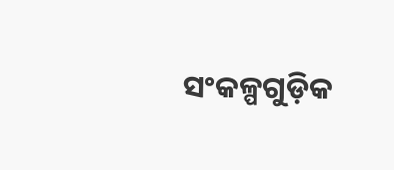ସଂକଳ୍ପଗୁଡ଼ିକ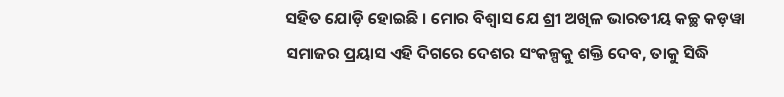ସହିତ ଯୋଡ଼ି ହୋଇଛି । ମୋର ବିଶ୍ୱାସ ଯେ ଶ୍ରୀ ଅଖିଳ ଭାରତୀୟ କଚ୍ଛ କଡ଼ୱା ସମାଜର ପ୍ରୟାସ ଏହି ଦିଗରେ ଦେଶର ସଂକଳ୍ପକୁ ଶକ୍ତି ଦେବ, ତାକୁ ସିଦ୍ଧି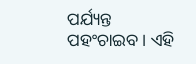ପର୍ଯ୍ୟନ୍ତ ପହଂଚାଇବ । ଏହି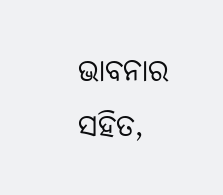ଭାବନାର ସହିତ,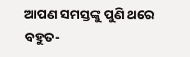ଆପଣ ସମସ୍ତଙ୍କୁ ପୁଣି ଥରେ ବହୁତ-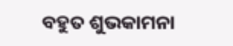ବହୁତ ଶୁଭକାମନା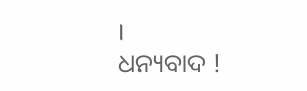।
ଧନ୍ୟବାଦ !